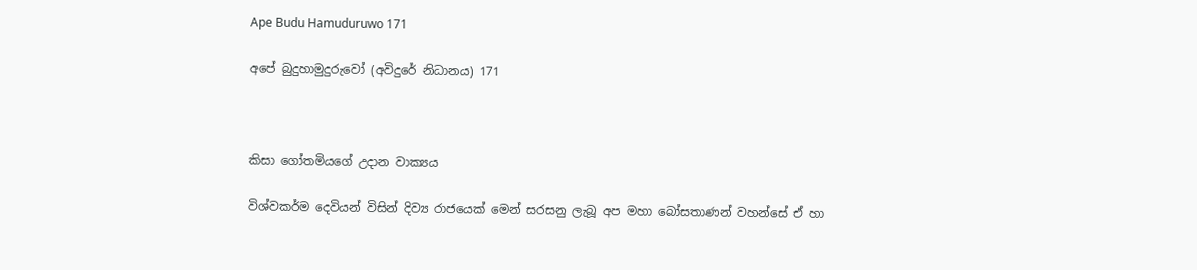Ape Budu Hamuduruwo 171

අපේ බුදුහාමුදුරුවෝ (අවිදුරේ නිධානය) 171



කිසා ගෝතමියගේ උදාන වාක්‍යය

විශ්වකර්ම දෙවියන් විසින් දිව්‍ය රාජයෙක් මෙන් සරසනු ලැබූ අප මහා බෝසතාණන් වහන්සේ ඒ හා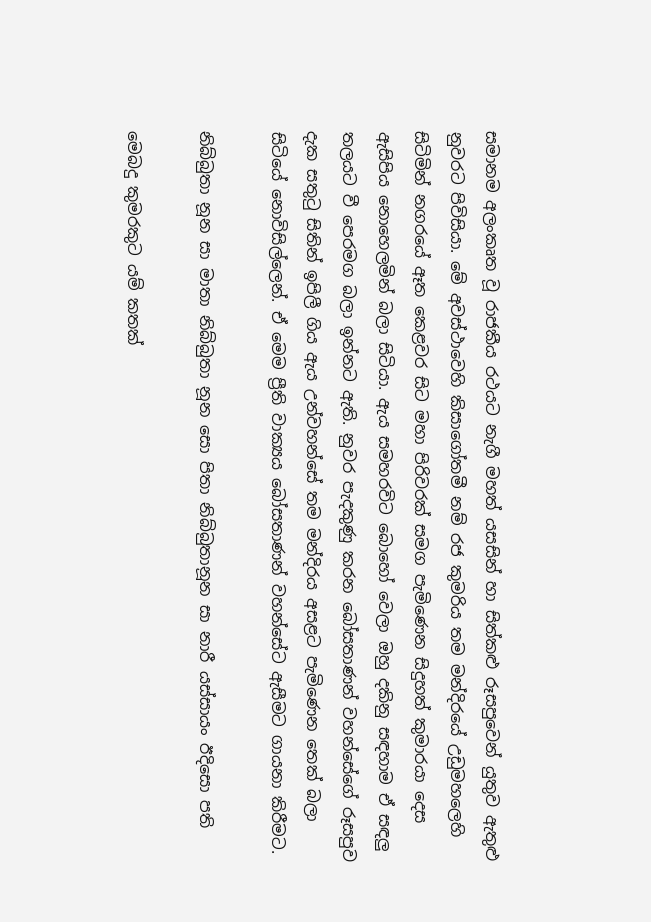සමානම අලංකෘත වූ රාජකීය රථයට නැගී මහත් යසසින් හා සිත්කළු රූසපුවෙන් යුතුව ඇතුළු නුවරට පිවිසියා. මේ අවස්ථාවෙහි කිසාගෝතමී නම් රජ කුමරිය තම මන්දිරයේ උඩුමහලෙහි සිටිමින් නගරයේ ඈත කෙළවර සිට මහා පිරිවරක් සමග පැමිණෙන සිදුහත් කුමාරයා දෙස ඇසිපිය නොහෙලමින් බලා සිටියා. ඇය සමහරවිට බොහෝ වෙලා ඔහු දකිනු සඳහාම ඒ සඳලු තලයට වී පෙරමග බලා ඉන්නට ඇති. නුවර පැදකුණු කරන බෝසතාණන් වහන්සේගේ රූසපුව දැක සතුටු සිතින් ඉපිලී ගිය ඇය උන්වහන්සේ තම මන්දිරය අසළට පැමිණෙන තෙක් බලා සිටියේ නොවිසිල්ලෙන්. ඒ මෙම ප්‍රීති වාක්‍යය බෝසතාණන් වහන්සේට ඇසීමට ගායනා කිරීමට.

නිබ්බුතා නූන සා මාතා නිබ්බුතා නූන සො පිතා නිබ්බුතානූන සා නාරී යස්සායං ඊදිසො පති

මෙබදු කුමරකුට යම් කතක්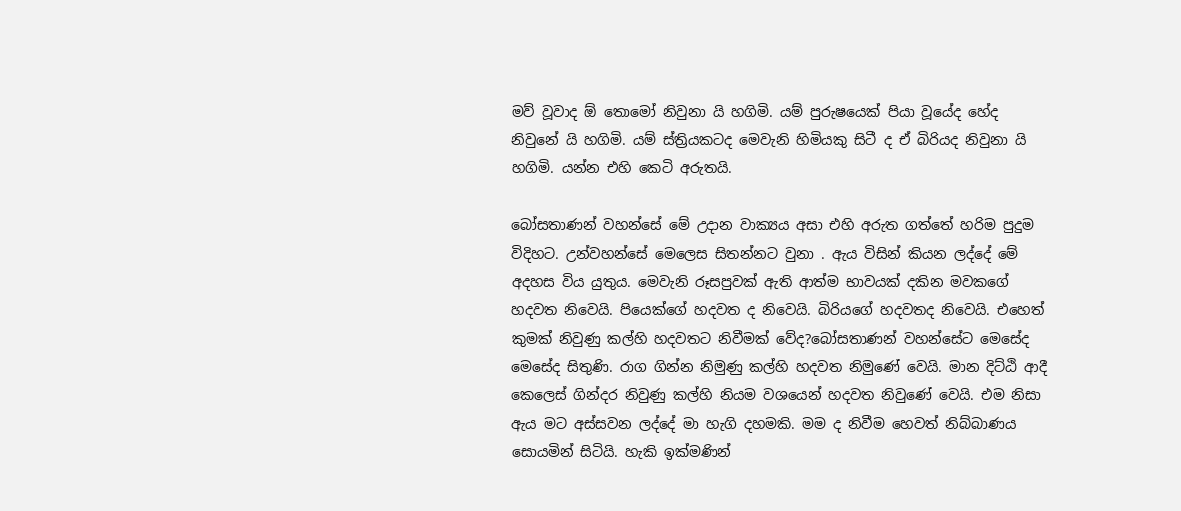මව් වූවාද ඕ තොමෝ නිවුනා යි හගිමි. යම් පුරුෂයෙක් පියා වූයේද හේද නිවුනේ යි හගිමි. යම් ස්ත්‍රියකටද මෙවැනි හිමියකු සිටී ද ඒ බිරියද නිවුනා යි හගිමි. යන්න එහි කෙටි අරුතයි.

බෝසතාණන් වහන්සේ මේ උදාන වාක්‍යය අසා එහි අරුත ගත්තේ හරිම පුදුම විදිහට. උන්වහන්සේ මෙලෙස සිතන්නට වුනා . ඇය විසින් කියන ලද්දේ මේ අදහස විය යුතුය. මෙවැනි රූසපුවක් ඇති ආත්ම භාවයක් දකින මවකගේ හදවත නිවෙයි. පියෙක්ගේ හදවත ද නිවෙයි. බිරියගේ හදවතද නිවෙයි. එහෙත් කුමක් නිවුණු කල්හි හදවතට නිවීමක් වේද?බෝසතාණන් වහන්සේට මෙසේද මෙසේද සිතුණි. රාග ගින්න නිමුණු කල්හි හදවත නිමුණේ වෙයි. මාන දිට්ඨි ආදී කෙලෙස් ගින්දර නිවුණු කල්හි නියම වශයෙන් හදවත නිවුණේ වෙයි. එම නිසා ඇය මට අස්සවන ලද්දේ මා හැගි දහමකි. මම ද නිවීම හෙවත් නිබ්බාණය සොයමින් සිටියි. හැකි ඉක්මණින්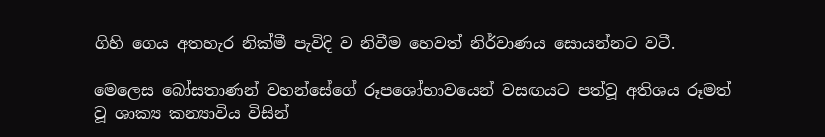ගිහි ගෙය අතහැර නික්මී පැවිදි ව නිවීම හෙවත් නිර්වාණය සොයන්නට වටී.

මෙලෙස බෝසතාණන් වහන්සේගේ රූපශෝභාවයෙන් වසඟයට පත්වූ අතිශය රූමත් වූ ශාක්‍ය කන්‍යාවිය විසින්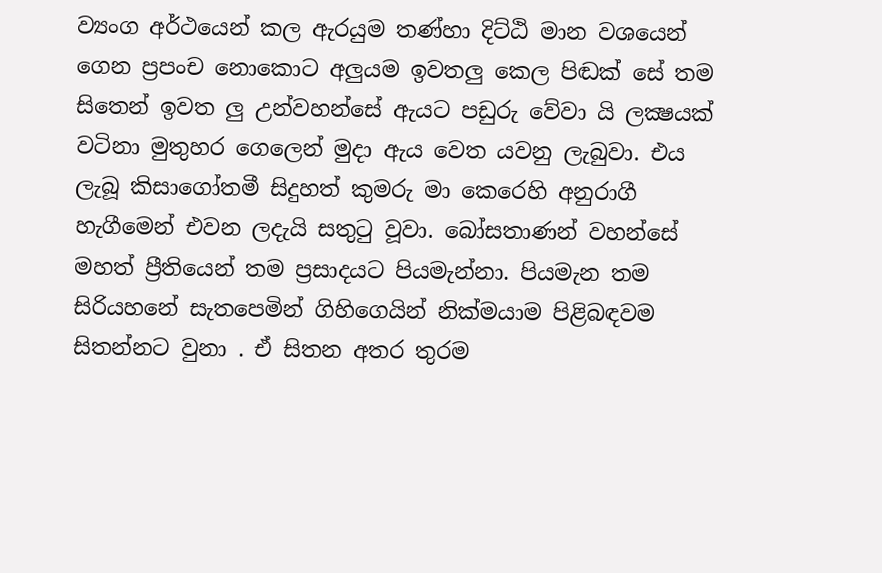ව්‍යංග අර්ථයෙන් කල ඇරයුම තණ්හා දිට්ඨි මාන වශයෙන් ගෙන ප්‍රපංච නොකොට අලුයම ඉවතලු කෙල පිඬක් සේ තම සිතෙන් ඉවත ලු උන්වහන්සේ ඇයට පඩුරු වේවා යි ලක්‍ෂයක් වටිනා මුතුහර ගෙලෙන් මුදා ඇය වෙත යවනු ලැබුවා. එය ලැබූ කිසාගෝතමී සිදුහත් කුමරු මා කෙරෙහි අනුරාගී හැගීමෙන් එවන ලදැයි සතුටු වූවා. බෝසතාණන් වහන්සේ මහත් ප්‍රීතියෙන් තම ප්‍රසාදයට පියමැන්නා. පියමැන තම සිරියහනේ සැතපෙමින් ගිහිගෙයින් නික්මයාම පිළිබඳවම සිතන්නට වුනා . ඒ සිතන අතර තුරම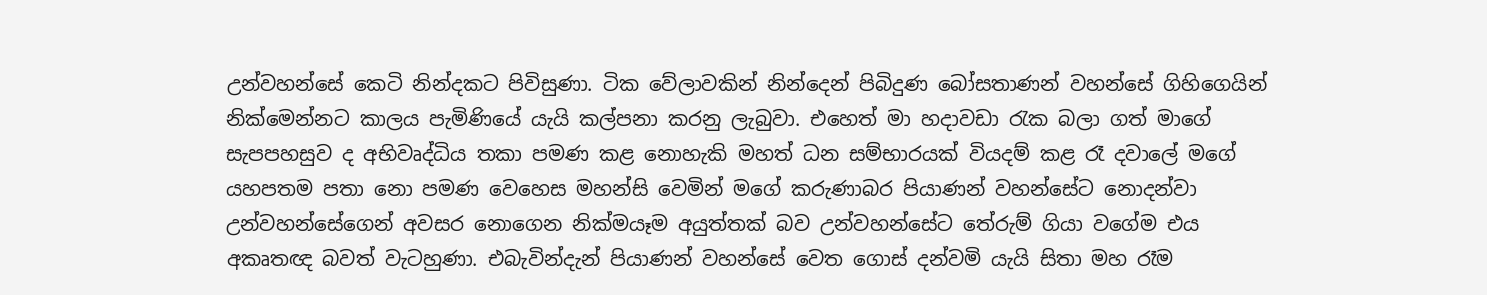උන්වහන්සේ කෙටි නින්දකට පිවිසුණා. ටික වේලාවකින් නින්දෙන් පිබිදුණ බෝසතාණන් වහන්සේ ගිහිගෙයින් නික්මෙන්නට කාලය පැමිණියේ යැයි කල්පනා කරනු ලැබුවා. එහෙත් මා හදාවඩා රැක බලා ගත් මාගේ සැපපහසුව ද අභිවෘද්ධිය තකා පමණ කළ නොහැකි මහත් ධන සම්භාරයක් වියදම් කළ රෑ දවාලේ මගේ යහපතම පතා නො පමණ වෙහෙස මහන්සි වෙමින් මගේ කරුණාබර පියාණන් වහන්සේට නොදන්වා උන්වහන්සේගෙන් අවසර නොගෙන නික්මයෑම අයුත්තක් බව උන්වහන්සේට තේරුම් ගියා වගේම එය අකෘතඥ බවත් වැටහුණා. එබැවින්දැන් පියාණන් වහන්සේ වෙත ගොස් දන්වමි යැයි සිතා මහ රෑම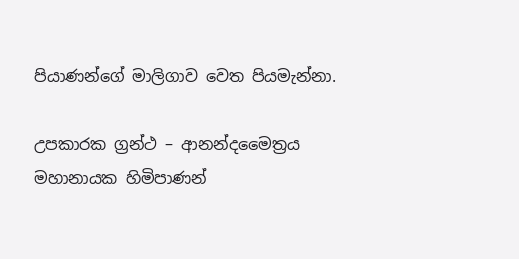පියාණන්ගේ මාලිගාව වෙත පියමැන්නා.

උපකාරක ග්‍රන්ථ – ආනන්දමෛත්‍රය මහානායක හිමිපාණන්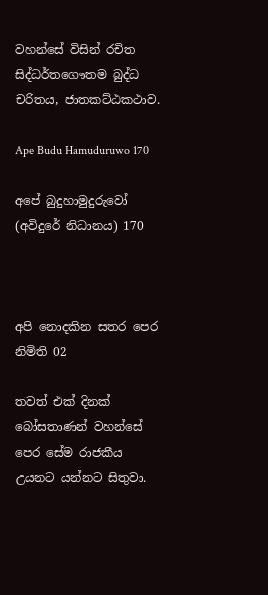වහන්සේ විසින් රචිත සිද්ධර්තගෞතම බුද්ධ චරිතය, ජාතකට්ඨකථාව.

Ape Budu Hamuduruwo 170

අපේ බුදුහාමුදුරුවෝ (අවිදුරේ නිධානය) 170



අපි නොදකින සතර පෙර නිමිති 02

තවත් එක් දිනක් බෝසතාණන් වහන්සේ පෙර සේම රාජකීය උයනට යන්නට සිතුවා.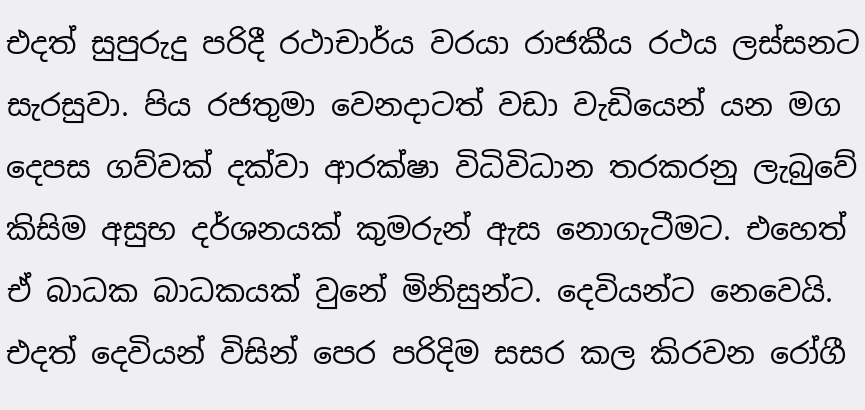එදත් සුපුරුදු පරිදී රථාචාර්ය වරයා රාජකීය රථය ලස්සනට සැරසුවා. පිය රජතුමා වෙනදාටත් වඩා වැඩියෙන් යන මග දෙපස ගව්වක් දක්වා ආරක්ෂා විධිවිධාන තරකරනු ලැබුවේ කිසිම අසුභ දර්ශනයක් කුමරුන් ඇස නොගැටීමට. එහෙත් ඒ බාධක බාධකයක් වුනේ මිනිසුන්ට. දෙවියන්ට නෙවෙයි. එදත් දෙවියන් විසින් පෙර පරිදිම සසර කල කිරවන රෝගී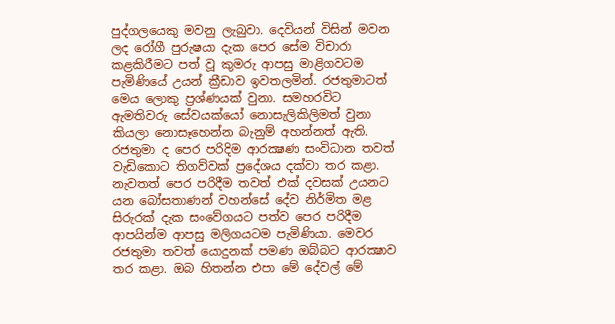පුද්ගලයෙකු මවනු ලැබුවා. දෙවියන් විසින් මවන ලද රෝගී පුරුෂයා දැක පෙර සේම විචාරා කළකිරීමට පත් වූ කුමරු ආපසු මාළිගවටම පැමිණියේ උයන් ක්‍රීඩාව ඉවතලමින්. රජතුමාටත් මෙය ලොකු ප්‍රශ්ණයක් වුනා. සමහරවිට ඇමතිවරු සේවයක්යෝ නොසැලිකිලිමත් වුනා කියලා නොසෑහෙන්න බැනුම් අහන්නත් ඇති. රජතුමා ද පෙර පරිදිම ආරක්‍ෂණ සංවිධාන තවත් වැඩිකොට තිගව්වක් ප්‍රදේශය දක්වා තර කළා. නැවතත් පෙර පරිදීම තවත් එක් දවසක් උයනට යන බෝසතාණන් වහන්සේ දේව නිර්මිත මළ සිරුරක් දැක සංවේගයට පත්ව පෙර පරිදීම ආපයින්ම ආපසු මලිගයටම පැමිණියා. මෙවර රජතුමා තවත් යොදුනක් පමණ ඔබ්බට ආරක්‍ෂාව තර කළා. ඔබ හිතන්න එපා මේ දේවල් මේ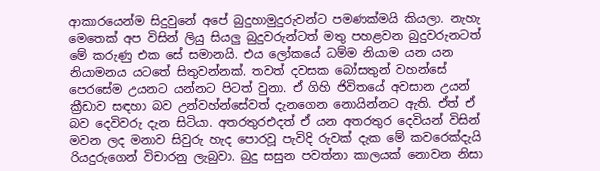ආකාරයෙන්ම සිදුවුනේ අපේ බුදුහාමුදුරුවන්ට පමණක්මයි කියලා. නැහැ මෙතෙක් අප විසින් ලියු සියලු බුදුවරුන්ටත් මතු පහළවන බුදුවරුනටත් මේ කරුණු එක සේ සමානයි. එය ලෝකයේ ධම්ම නියාම යන යන නියාමනය යටතේ සිතුවන්නක්. තවත් දවසක බෝසතුන් වහන්සේ පෙරසේම උයනට යන්නට පිටත් වුනා. ඒ ගිහි ජිවිතයේ අවසාන උයන් ක්‍රීඩාව සඳහා බව උන්වහ්න්සේවත් දැනගෙන නොයින්නට ඇති. ඒත් ඒ බව දෙවිවරු දැන සිටියා. අතරතුරඑදත් ඒ යන අතරතුර දෙවියන් විසින් මවන ලද මනාව සිවුරු හැද පොරවූ පැවිදි රුවක් දැක මේ කවරෙක්දැයි රියදුරුගෙන් විචාරනු ලැබුවා. බුදු සසුන පවත්නා කාලයක් නොවන නිසා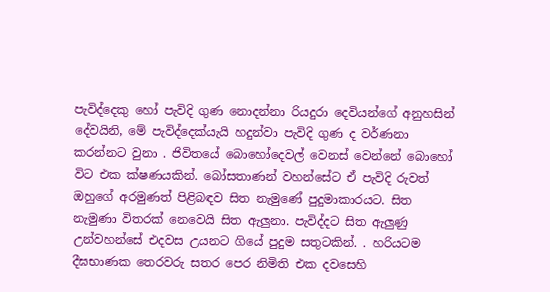පැවිද්දෙකු හෝ පැවිදි ගුණ නොදන්නා රියදුරා දෙවියන්ගේ අනුහසින් දේවයිනි, මේ පැවිද්දෙක්යැයි හදුන්වා පැවිදි ගුණ ද වර්ණනා කරන්නට වුනා . ජිවිතයේ බොහෝදෙවල් වෙනස් වෙන්නේ බොහෝ විට එක ක්ෂණයකින්. බෝසතාණන් වහන්සේට ඒ පැවිදි රුවත් ඔහුගේ අරමුණත් පිළිබඳව සිත නැමුණේ පුදුමාකාරයට. සිත නැමුණා විතරක් නෙවෙයි සිත ඇලුනා. පැවිද්දට සිත ඇලුණු උන්වහන්සේ එදවස උයනට ගියේ පුදුම සතුටකින්. . හරියටම දීඝභාණක තෙරවරු සතර පෙර නිමිති එක දවසෙහි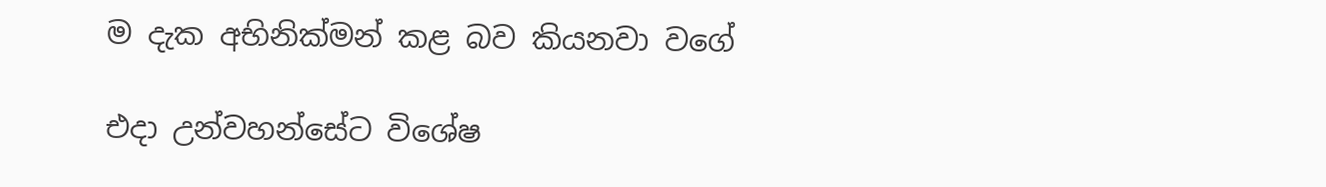ම දැක අභිනික්මන් කළ බව කියනවා වගේ

එදා උන්වහන්සේට විශේෂ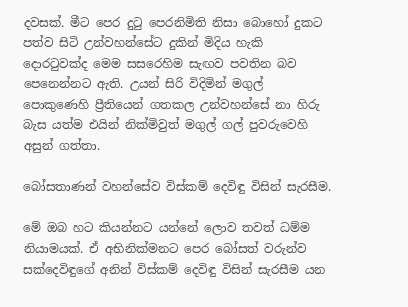දවසක්. මීට පෙර දුටු පෙරනිමිති නිසා බොහෝ දුකට පත්ව සිටි උන්වහන්සේට දුකින් මිදිය හැකි දොරටුවක්ද මෙම සසරෙහිම සැඟව පවතින බව පෙනෙන්නට ඇති. උයන් සිරි විදිමින් මගුල් පොකුණෙහි ප්‍රීතියෙන් ගතකල උන්වහන්සේ නා හිරු බැස යත්ම එයින් නික්මිවුත් මගුල් ගල් පුවරුවෙහි අසුන් ගත්තා.

බෝසතාණන් වහන්සේව විස්කම් දෙවිඳු විසින් සැරසීම.

මේ ඔබ හට කියන්නට යන්නේ ලොව තවත් ධම්ම නියාමයක්. ඒ අභිනික්මනට පෙර බෝසත් වරුන්ව සක්දෙවිඳුගේ අනින් විස්කම් දෙවිඳු විසින් සැරසීම යන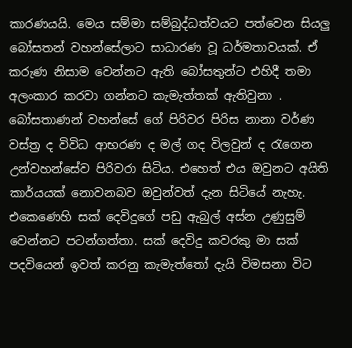කාරණයයි. මෙය සම්මා සම්බුද්ධත්වයට පත්වෙන සියලු බෝසතන් වහන්සේලාට සාධාරණ වූ ධර්මතාවයක්. ඒ කරුණ නිසාම වෙන්නට ඇති බෝසතුන්ට එහිදී තමා අලංකාර කරවා ගන්නට කැමැත්තක් ඇතිවුනා . බෝසතාණන් වහන්සේ ගේ පිරිවර පිරිස නානා වර්ණ වස්ත්‍ර ද විවිධ ආභරණ ද මල් ගද විලවුන් ද රැගෙන උන්වහන්සේව පිරිවරා සිටිය. එහෙත් එය ඔවුනට අයිති කාර්යයක් නොවනබව ඔවුන්වත් දැන සිටියේ නැහැ. එකෙණෙහි සක් දෙවිදුගේ පඩු ඇබුල් අස්න උණුසුම් වෙන්නට පටන්ගත්තා. සක් දෙවිදු කවරකු මා සක් පදවියෙන් ඉවත් කරනු කැමැත්තෝ දැයි විමසනා විට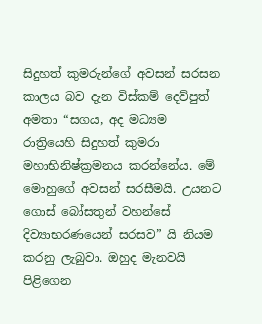සිදුහත් කුමරුන්ගේ අවසන් සරසන කාලය බව දැන විස්කම් දෙව්පුත් අමතා “සගය, අද මධ්‍යම රාත්‍රියෙහි සිදුහත් කුමරා මහාභිනිෂ්ක්‍රමනය කරන්නේය. මේ මොහුගේ අවසන් සරසීමයි. උයනට ගොස් බෝසතුන් වහන්සේ දිව්‍යාභරණයෙන් සරසව” යි නියම කරනු ලැබුවා. ඔහුද මැනවයි පිළිගෙන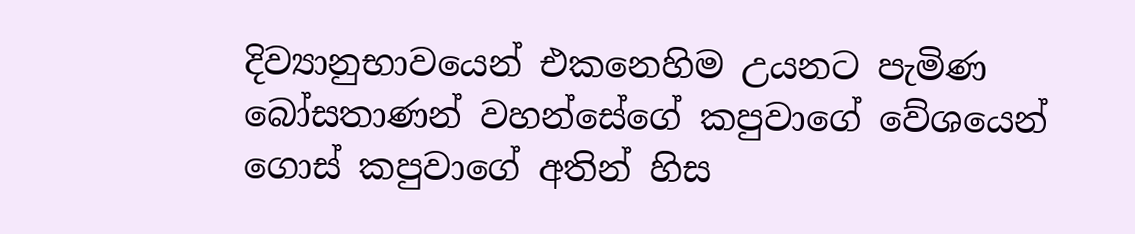දිව්‍යානුභාවයෙන් එකනෙහිම උයනට පැමිණ බෝසතාණන් වහන්සේගේ කපුවාගේ වේශයෙන් ගොස් කපුවාගේ අතින් හිස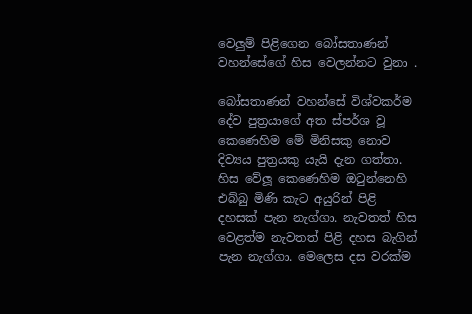වෙලුම් පිළිගෙන බෝසතාණන් වහන්සේගේ හිස වෙලන්නට වුනා .

බෝසතාණන් වහන්සේ විශ්වකර්ම දේව පුත්‍රයාගේ අත ස්පර්ශ වූ කෙණෙහිම මේ මිනිසකු නොව දිව්‍යය පුත්‍රයකු යැයි දැන ගත්තා. හිස වේලූ කෙණෙහිම ඔටුන්නෙහි එබ්බු මිණි කැට අයුරින් පිළි දහසක් පැන නැග්ගා. නැවතත් හිස වෙළත්ම නැවතත් පිළි දහස බැගින් පැන නැග්ගා. මෙලෙස දස වරක්ම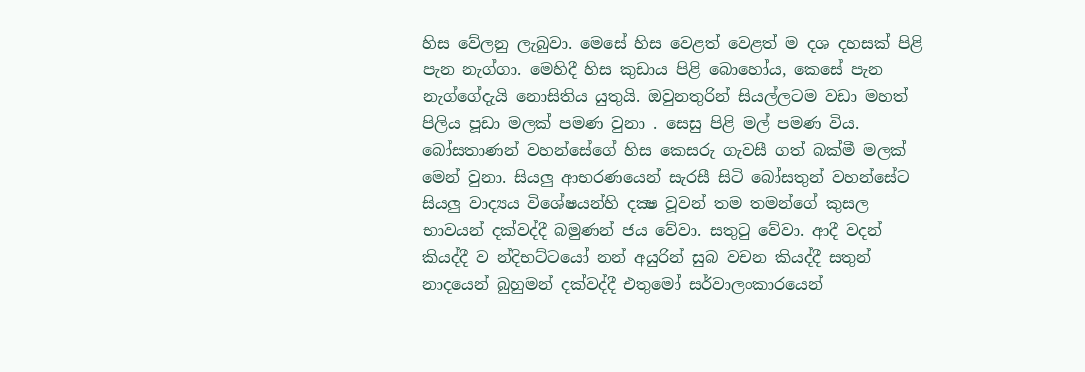හිස වේලනු ලැබුවා. මෙසේ හිස වෙළත් වෙළත් ම දශ දහසක් පිළි පැන නැග්ගා. මෙහිදී හිස කුඩාය පිළි බොහෝය, කෙසේ පැන නැග්ගේදැයි නොසිතිය යුතුයි. ඔවුනතුරින් සියල්ලටම වඩා මහත් පිලිය පූඩා මලක් පමණ වුනා . සෙසු පිළි මල් පමණ විය. බෝසතාණන් වහන්සේගේ හිස කෙසරු ගැවසී ගත් බක්මී මලක් මෙන් වුනා. සියලු ආභරණයෙන් සැරසී සිටි බෝසතුන් වහන්සේට සියලු වාද්‍යය විශේෂයන්හි දක්‍ෂ වූවන් තම තමන්ගේ කුසල භාවයන් දක්වද්දී බමුණන් ජය වේවා. සතුටු වේවා. ආදී වදන් කියද්දී ව න්දිභට්ටයෝ නන් අයුරින් සුබ වචන කියද්දී සතුන් නාදයෙන් බුහුමන් දක්වද්දී එතුමෝ සර්වාලංකාරයෙන්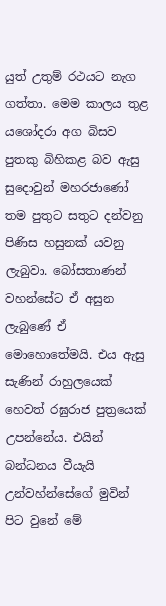යුත් උතුම් රථයට නැග ගත්තා. මෙම කාලය තුළ යශෝදරා අග බිසව පුතකු බිහිකළ බව ඇසු සුදොවුන් මහරජාණෝ තම පුතුට සතුට දන්වනු පිණිස හසුනක් යවනු ලැබුවා. බෝසතාණන් වහන්සේට ඒ අසුන ලැබුණේ ඒ මොහොතේමයි. එය ඇසු සැණින් රාහුලයෙක් හෙවත් රඝුරාජ පුත්‍රයෙක් උපන්නේය. එයින් බන්ධනය වීයැයි උන්වහ්න්සේගේ මුවින් පිට වුනේ මේ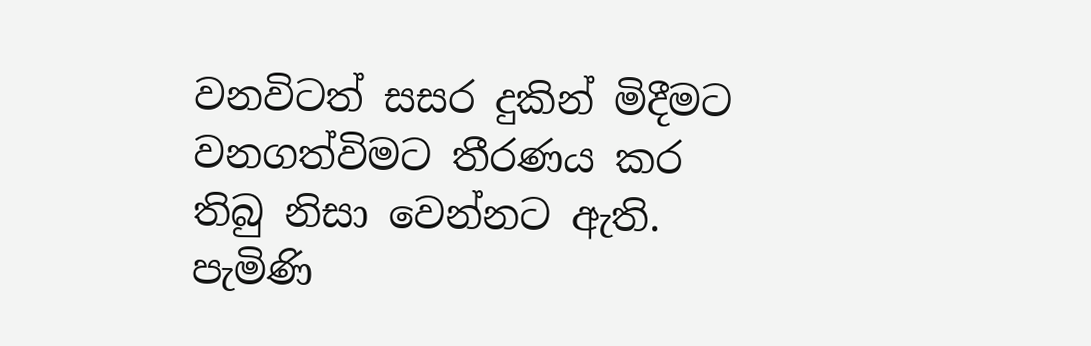වනවිටත් සසර දුකින් මිදීමට වනගත්විමට තීරණය කර තිබු නිසා වෙන්නට ඇති. පැමිණි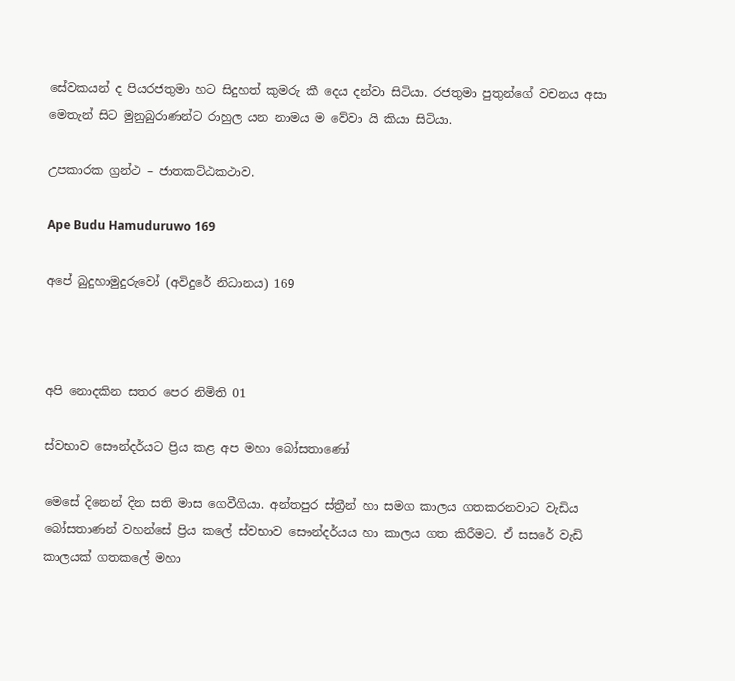සේවකයන් ද පියරජතුමා හට සිදුහත් කුමරු කී දෙය දන්වා සිටියා. රජතුමා පුතුන්ගේ වචනය අසා මෙතැන් සිට මුනුබුරාණන්ට රාහුල යන නාමය ම වේවා යි කියා සිටියා.

උපකාරක ග්‍රන්ථ – ජාතකට්ඨකථාව.

Ape Budu Hamuduruwo 169

අපේ බුදුහාමුදුරුවෝ (අවිදුරේ නිධානය) 169



අපි නොදකින සතර පෙර නිමිති 01

ස්වභාව සෞන්දර්යට ප්‍රිය කළ අප මහා බෝසතාණෝ

මෙසේ දිනෙන් දින සති මාස ගෙවීගියා. අන්තපුර ස්ත්‍රීන් හා සමග කාලය ගතකරනවාට වැඩිය බෝසතාණන් වහන්සේ ප්‍රිය කලේ ස්වභාව සෞන්දර්යය හා කාලය ගත කිරීමට. ඒ සසරේ වැඩි කාලයක් ගතකලේ මහා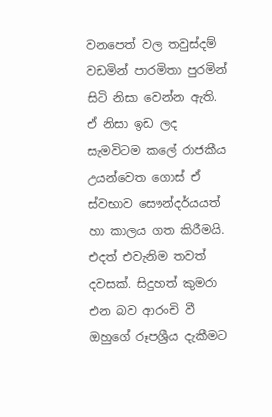වනපෙත් වල තවුස්දම් වඩමින් පාරමිතා පුරමින් සිටි නිසා වෙන්න ඇති. ඒ නිසා ඉඩ ලද සැමවිටම කලේ රාජකීය උයන්වෙත ගොස් ඒ ස්වභාව සෞන්දර්යයත් හා කාලය ගත කිරීමයි. එදත් එවැනිම තවත් දවසක්. සිදුහත් කුමරා එන බව ආරංචි වී ඔහුගේ රූපශ්‍රීය දැකීමට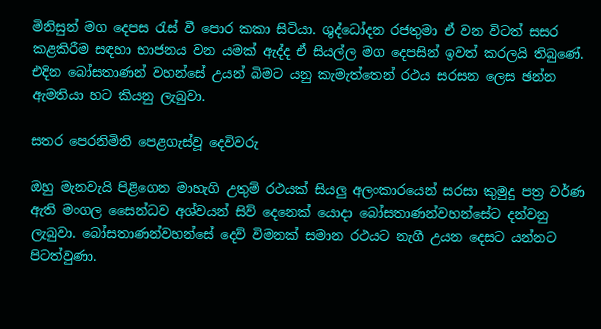මිනිසුන් මග දෙපස රැස් වී පොර කකා සිටියා. ශුද්ධෝදන රජතුමා ඒ වන විටත් සසර කළකිරීම සඳහා භාජනය වන යමක් ඇද්ද ඒ සියල්ල මග දෙපසින් ඉවත් කරලයි තිබුණේ. එදින බෝසතාණන් වහන්සේ උයන් බිමට යනු කැමැත්තෙන් රථය සරසන ලෙස ඡන්න ඇමතියා හට කියනු ලැබුවා.

සතර පෙරනිමිති පෙළගැස්වූ දෙවිවරු

ඔහු මැනවැයි පිළිගෙන මාහැගි උතුම් රථයක් සියලු අලංකාරයෙන් සරසා කුමුදු පත්‍ර වර්ණ ඇති මංගල සෛන්ධව අශ්වයන් සිව් දෙනෙක් යොදා බෝසතාණන්වහන්සේට දන්වනු ලැබුවා. බෝසතාණන්වහන්සේ දෙව් විමනක් සමාන රථයට නැගී උයන දෙසට යන්නට පිටත්වුණා.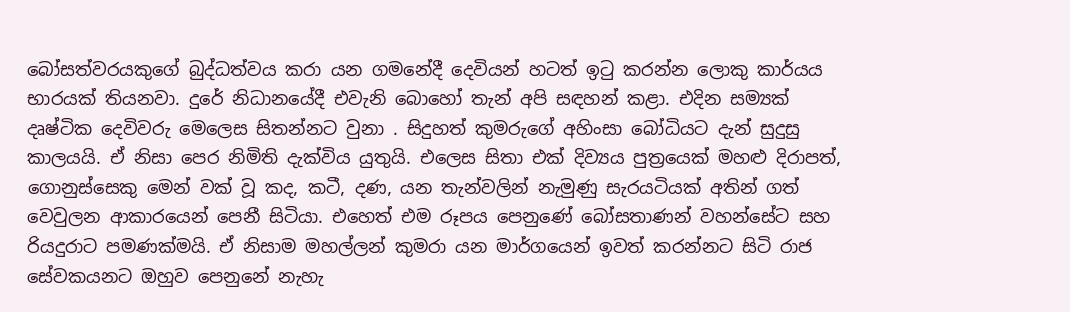බෝසත්වරයකුගේ බුද්ධත්වය කරා යන ගමනේදී දෙවියන් හටත් ඉටු කරන්න ලොකු කාර්යය භාරයක් තියනවා. දුරේ නිධානයේදී එවැනි බොහෝ තැන් අපි සඳහන් කළා. එදින සම්‍යක් දෘෂ්ටික දෙවිවරු මෙලෙස සිතන්නට වුනා . සිදුහත් කුමරුගේ අහිංසා බෝධියට දැන් සුදුසු කාලයයි. ඒ නිසා පෙර නිමිති දැක්විය යුතුයි. එලෙස සිතා එක් දිව්‍යය පුත්‍රයෙක් මහළු දිරාපත්, ගොනුස්සෙකු මෙන් වක් වූ කද, කටී, දණ, යන තැන්වලින් නැමුණු සැරයටියක් අතින් ගත් වෙවුලන ආකාරයෙන් පෙනී සිටියා. එහෙත් එම රූපය පෙනුණේ බෝසතාණන් වහන්සේට සහ රියදුරාට පමණක්මයි. ඒ නිසාම මහල්ලන් කුමරා යන මාර්ගයෙන් ඉවත් කරන්නට සිටි රාජ සේවකයනට ඔහුව පෙනුනේ නැහැ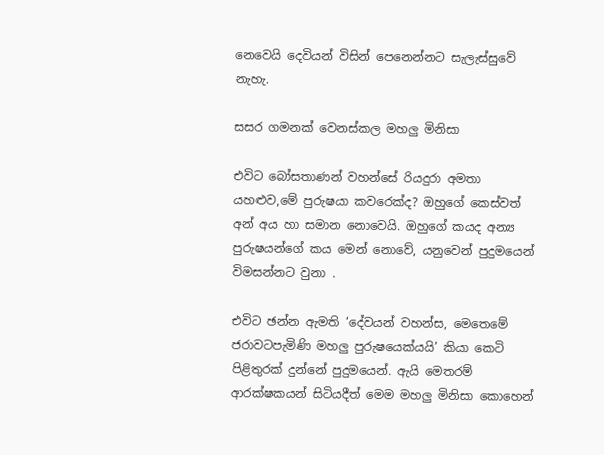නෙවෙයි දෙවියන් විසින් පෙනෙන්නට සැලැස්සුවේ නැහැ.

සසර ගමනක් වෙනස්කල මහලු මිනිසා

එවිට බෝසතාණන් වහන්සේ රියදුරා අමතා යහළුව,මේ පුරුෂයා කවරෙක්ද? ඔහුගේ කෙස්වත් අන් අය හා සමාන නොවෙයි. ඔහුගේ කයද අන්‍ය පුරුෂයන්ගේ කය මෙන් නොවේ, යනුවෙන් පුදුමයෙන් විමසන්නට වුනා .

එවිට ඡන්න ඇමති ‘දේවයන් වහන්ස, මෙතෙමේ ජරාවටපැමිණි මහලු පුරුෂයෙක්යයි’ කියා කෙටි පිළිතුරක් දුන්නේ පුදුමයෙන්. ඇයි මෙතරම් ආරක්ෂකයන් සිටියදීත් මෙම මහලු මිනිසා කොහෙන්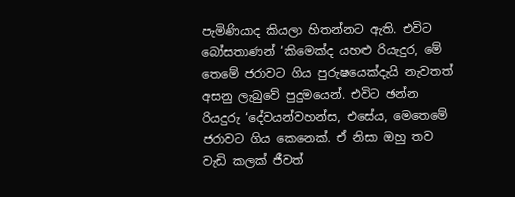පැමිණියාද කියලා හිතන්නට ඇති. එවිට බෝසතාණන් ‘කිමෙක්ද යහළු රියැදුර, මේ තෙමේ ජරාවට ගිය පුරුෂයෙක්දැයි නැවතත් අසනු ලැබුවේ පුදුමයෙන්. එවිට ඡන්න රියදුරු ‘දේවයන්වහන්ස, එසේය, මෙතෙමේ ජරාවට ගිය කෙනෙක්. ඒ නිසා ඔහු තව වැඩි කලක් ජීවත්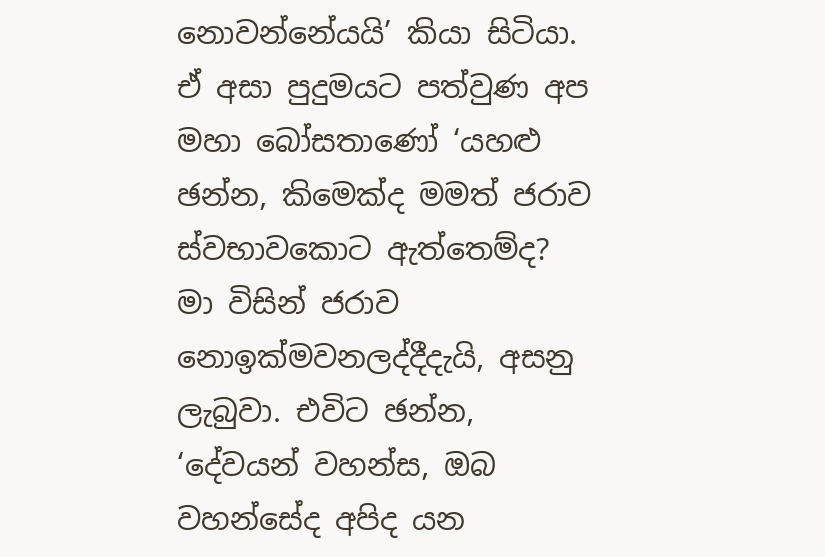නොවන්නේයයි’ කියා සිටියා. ඒ අසා පුදුමයට පත්වුණ අප මහා බෝසතාණෝ ‘යහළු ඡන්න, කිමෙක්ද මමත් ජරාව ස්වභාවකොට ඇත්තෙම්ද? මා විසින් ජරාව නොඉක්මවනලද්දීදැයි, අසනු ලැබුවා. එවිට ඡන්න, ‘දේවයන් වහන්ස, ඔබ වහන්සේද අපිද යන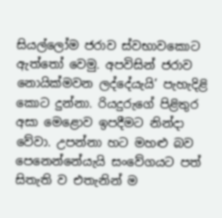සියල්ලෝම ජරාව ස්වභාවකොට ඇත්තෝ වෙමු. අපවිසින් ජරාව නොයික්මවන ලද්දේයැයි’ පැහැදිළි කොට දුන්නා. රියදුරුගේ පිළිතුර අසා මෙළොව ඉපදීමට නින්දා වේවා. උපන්නා හට මහළු බව පෙනෙන්නේයැයි සංවේගයට පත් සිතැති ව එතැනින් ම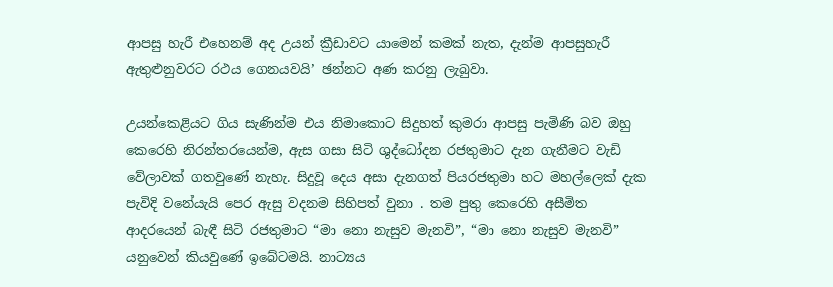ආපසු හැරී එහෙනම් අද උයන් ක්‍රීඩාවට යාමෙන් කමක් නැත, දැන්ම ආපසුහැරී ඇතුළුනුවරට රථය ගෙනයවයි’ ඡන්නට අණ කරනු ලැබුවා.

උයන්කෙළියට ගිය සැණින්ම එය නිමාකොට සිදුහත් කුමරා ආපසු පැමිණි බව ඔහු කෙරෙහි නිරන්තරයෙන්ම, ඇස ගසා සිටි ශුද්ධෝදන රජතුමාට දැන ගැනීමට වැඩි වේලාවක් ගතවුණේ නැහැ. සිදුවූ දෙය අසා දැනගත් පියරජතුමා හට මහල්ලෙක් දැක පැවිදි වනේයැයි පෙර ඇසු වදනම සිහිපත් වුනා . තම පුතු කෙරෙහි අසීමිත ආදරයෙන් බැඳී සිටි රජතුමාට “මා නො නැසුව මැනවි”, “මා නො නැසුව මැනවි” යනුවෙන් කියවුණේ ඉබේටමයි. නාට්‍යය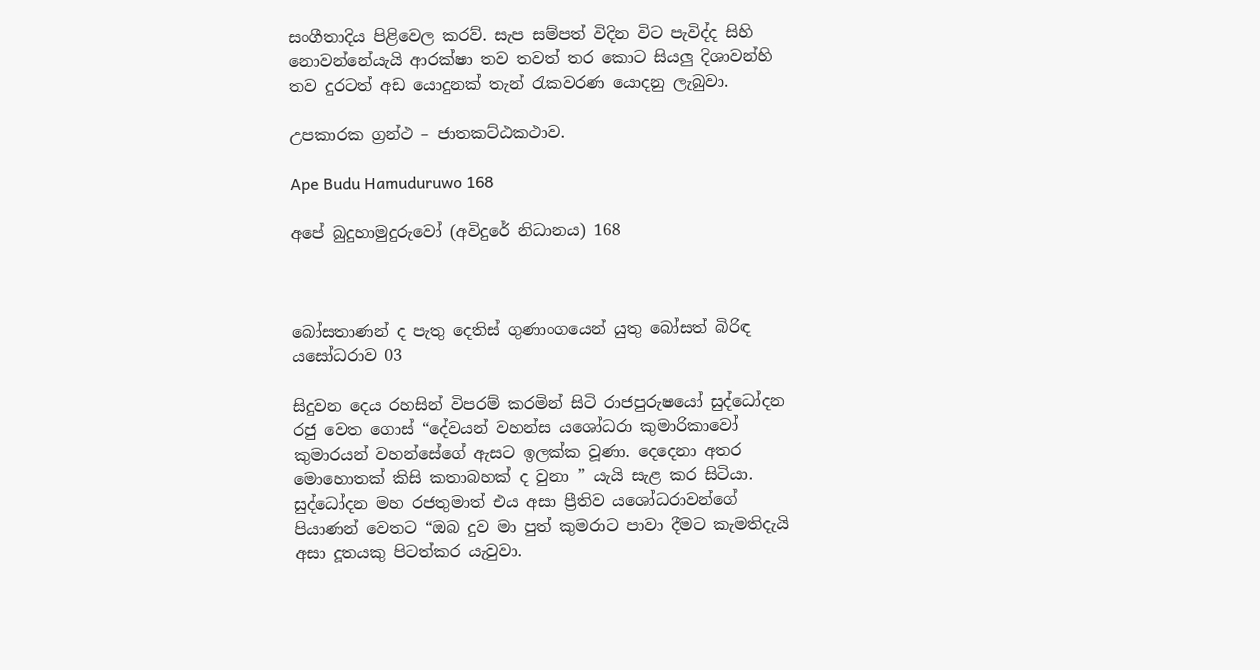සංගීතාදිය පිළිවෙල කරව්. සැප සම්පත් විදින විට පැවිද්ද සිහි නොවන්නේයැයි ආරක්ෂා තව තවත් තර කොට සියලු දිශාවන්හි තව දුරටත් අඩ යොදුනක් තැන් රැකවරණ යොදනු ලැබුවා.

උපකාරක ග්‍රන්ථ – ජාතකට්ඨකථාව.

Ape Budu Hamuduruwo 168

අපේ බුදුහාමුදුරුවෝ (අවිදුරේ නිධානය) 168



බෝසතාණන් ද පැතු දෙතිස් ගුණාංගයෙන් යුතු බෝසත් බිරිඳ යසෝධරාව 03

සිදුවන දෙය රහසින් විපරම් කරමින් සිටි රාජපුරුෂයෝ සුද්ධෝදන රජු වෙත ගොස් “දේවයන් වහන්ස යශෝධරා කුමාරිකාවෝ කුමාරයන් වහන්සේගේ ඇසට ඉලක්ක වූණා. දෙදෙනා අතර මොහොතක් කිසි කතාබහක් ද වුනා ” යැයි සැළ කර සිටියා. සුද්ධෝදන මහ රජතුමාත් එය අසා ප්‍රීතිව යශෝධරාවන්ගේ පියාණන් වෙතට “ඔබ දුව මා පුත් කුමරාට පාවා දීමට කැමතිදැයි අසා දූතයකු පිටත්කර යැවුවා.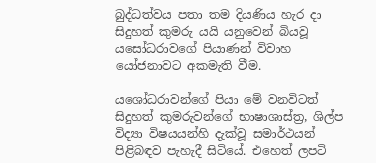බුද්ධත්වය පතා තම දියණිය හැර දා සිදුහත් කුමරු යයි යනුවෙන් බියවූ යසෝධරාවගේ පියාණන් විවාහ යෝජනාවට අකමැති වීම.

යශෝධරාවන්ගේ පියා මේ වනවිටත් සිදුහත් කුමරුවන්ගේ භාෂාශාස්ත්‍ර, ශිල්ප විද්‍යා විෂයයන්හි දැක්වූ සමාර්ථයන් පිළිබඳව පැහැදී සිටියේ. එහෙත් ලපටි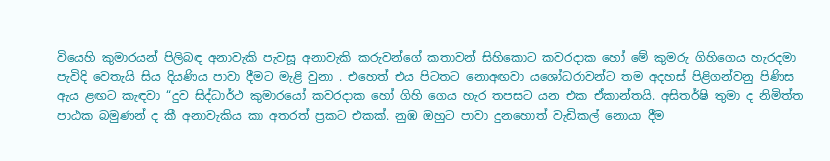වියෙහි කුමාරයන් පිලිබඳ අනාවැකි පැවසූ අනාවැකි කරුවන්ගේ කතාවන් සිහිකොට කවරදාක හෝ මේ කුමරු ගිහිගෙය හැරදමා පැවිදි වෙතැයි සිය දියණිය පාවා දීමට මැළි වුනා . එහෙත් එය පිටතට නොඅඟවා යශෝධරාවන්ට තම අදහස් පිළිගන්වනු පිණිස ඇය ළඟට කැඳවා “දුව සිද්ධාර්ථ කුමාරයෝ කවරදාක හෝ ගිහි ගෙය හැර තපසට යන එක ඒකාන්තයි. අසිතර්ෂි තුමා ද නිමිත්ත පාඨක බමුණන් ද කී අනාවැකිය කා අතරත් ප්‍රකට එකක්. නුඹ ඔහුට පාවා දුනහොත් වැඩිකල් නොයා දීම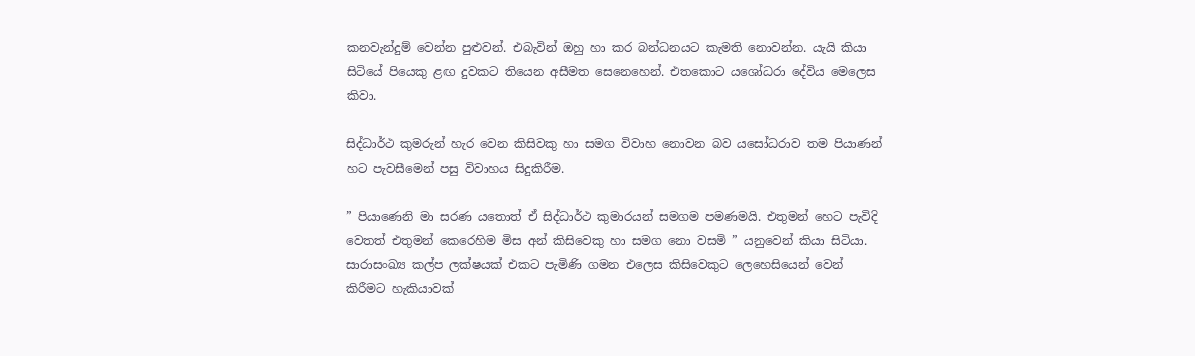කනවැන්දුම් වෙන්න පුළුවන්. එබැවින් ඔහු හා කර බන්ධනයට කැමති නොවන්න. යැයි කියා සිටියේ පියෙකු ළඟ දුවකට තියෙන අසීමත සෙනෙහෙන්. එතකොට යශෝධරා දේවිය මෙලෙස කිවා.

සිද්ධාර්ථ කුමරුන් හැර වෙන කිසිවකු හා සමග විවාහ නොවන බව යසෝධරාව තම පියාණන් හට පැවසීමෙන් පසු විවාහය සිදුකිරීම.

” පියාණෙනි මා සරණ යතොත් ඒ සිද්ධාර්ථ කුමාරයන් සමගම පමණමයි. එතුමන් හෙට පැවිදි වෙතත් එතුමන් කෙරෙහිම මිස අන් කිසිවෙකු හා සමග නො වසමි ” යනුවෙන් කියා සිටියා. සාරාසංඛ්‍ය කල්ප ලක්ෂයක් එකට පැමිණි ගමන එලෙස කිසිවෙකුට ලෙහෙසියෙන් වෙන් කිරීමට හැකියාවක්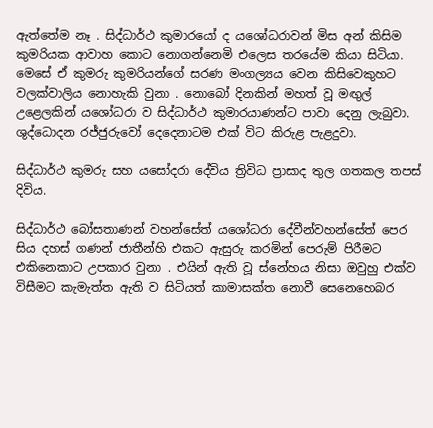ඇත්තේම නෑ . සිද්ධාර්ථ කුමාරයෝ ද යශෝධරාවන් මිස අන් කිසිම කුමරියක ආවාහ කොට නොගන්නෙමි එලෙස තරයේම කියා සිටියා. මෙසේ ඒ කුමරු කුමරියන්ගේ සරණ මංගල්‍යය වෙන කිසිවෙකුහට වලක්වාලිය නොහැකි වුනා . නොබෝ දිනකින් මහත් වූ මඟුල් උළෙලකින් යශෝධරා ව සිද්ධාර්ථ කුමාරයාණන්ට පාවා දෙනු ලැබුවා. ශුද්ධොදන රජ්ජුරුවෝ දෙදෙනාටම එක් විට කිරුළ පැළදුවා.

සිද්ධාර්ථ කුමරු සහ යසෝදරා දේවිය ත්‍රිවිධ ප්‍රාසාද තුල ගතකල තපස් දිවිය.

සිද්ධාර්ථ බෝසතාණන් වහන්සේත් යශෝධරා දේවීන්වහන්සේත් පෙර සිය දහස් ගණන් ජාතීන්හි එකට ඇසුරු කරමින් පෙරුම් පිරීමට එකිනෙකාට උපකාර වුනා . එයින් ඇති වූ ස්නේහය නිසා ඔවුහු එක්ව විසීමට කැමැත්ත ඇති ව සිටියත් කාමාසක්ත නොවී සෙනෙහෙබර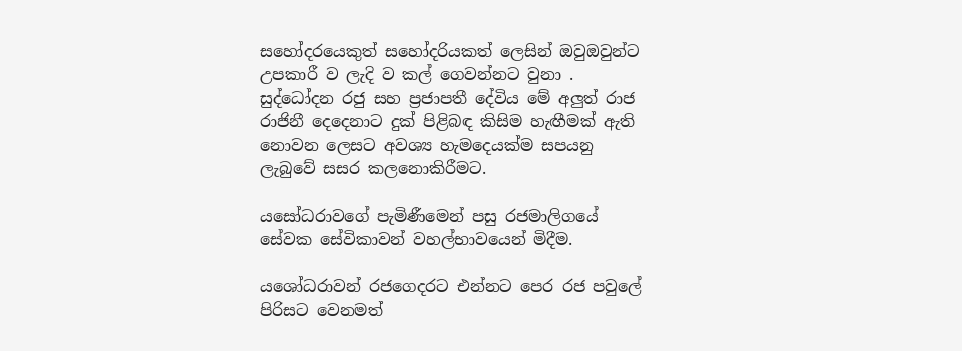සහෝදරයෙකුත් සහෝදරියකත් ලෙසින් ඔවුඔවුන්ට උපකාරී ව ලැදි ව කල් ගෙවන්නට වුනා . සුද්ධෝදන රජු සහ ප්‍රජාපතී දේවිය මේ අලුත් රාජ රාජිනී දෙදෙනාට දුක් පිළිබඳ කිසිම හැඟීමක් ඇති නොවන ලෙසට අවශ්‍ය හැමදෙයක්ම සපයනු ලැබුවේ සසර කලනොකිරීමට.

යසෝධරාවගේ පැමිණීමෙන් පසු රජමාලිගයේ සේවක සේවිකාවන් වහල්භාවයෙන් මිදීම.

යශෝධරාවන් රජගෙදරට එන්නට පෙර රජ පවුලේ පිරිසට වෙනමත්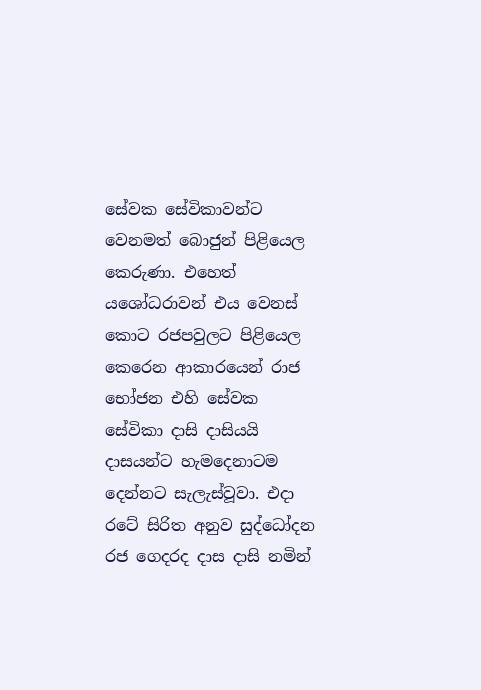සේවක සේවිකාවන්ට වෙනමත් බොජුන් පිළියෙල කෙරුණා. එහෙත් යශෝධරාවන් එය වෙනස් කොට රජපවුලට පිළියෙල කෙරෙන ආකාරයෙන් රාජ භෝජන එහි සේවක සේවිකා දාසි දාසියයි දාසයන්ට හැමදෙනාටම දෙන්නට සැලැස්වූවා. එදා රටේ සිරිත අනුව සුද්ධෝදන රජ ගෙදරද දාස දාසි නමින්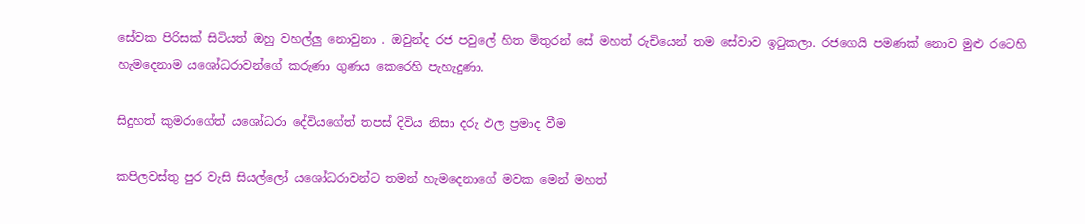සේවක පිරිසක් සිටියත් ඔහු වහල්ලු නොවුනා . ඔවුන්ද රජ පවුලේ හිත මිතුරන් සේ මහත් රුචියෙන් තම සේවාව ඉටුකලා. රජගෙයි පමණක් නොව මුළු රටෙහි හැමදෙනාම යශෝධරාවන්ගේ කරුණා ගුණය කෙරෙහි පැහැදුණා.

සිදුහත් කුමරාගේත් යශෝධරා දේවියගේත් තපස් දිවිය නිසා දරු ඵල ප්‍රමාද වීම

කපිලවස්තු පුර වැසි සියල්ලෝ යශෝධරාවන්ට තමන් හැමදෙනාගේ මවක මෙන් මහත්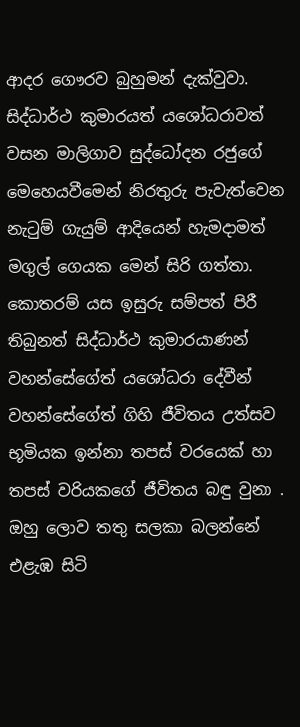ආදර ගෞරව බුහුමන් දැක්වුවා. සිද්ධාර්ථ කුමාරයත් යශෝධරාවත් වසන මාලිගාව සුද්ධෝදන රජුගේ මෙහෙයවීමෙන් නිරතුරු පැවැත්වෙන නැටුම් ගැයුම් ආදියෙන් හැමදාමත් මගුල් ගෙයක මෙන් සිරි ගත්තා. කොතරම් යස ඉසුරු සම්පත් පිරී තිබුනත් සිද්ධාර්ථ කුමාරයාණන් වහන්සේගේත් යශෝධරා දේවීන් වහන්සේගේත් ගිහි ජීවිතය උත්සව භූමියක ඉන්නා තපස් වරයෙක් හා තපස් වරියකගේ ජීවිතය බඳු වුනා . ඔහු ලොව තතු සලකා බලන්නේ එළැඹ සිටි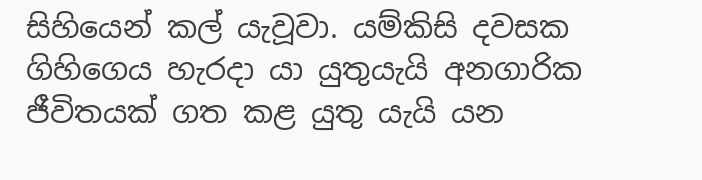සිහියෙන් කල් යැවූවා. යම්කිසි දවසක ගිහිගෙය හැරදා යා යුතුයැයි අනගාරික ජීවිතයක් ගත කළ යුතු යැයි යන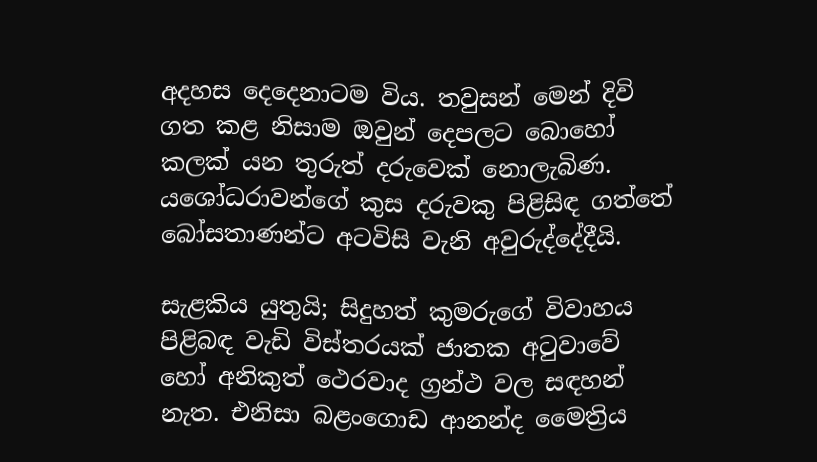අදහස දෙදෙනාටම විය. තවුසන් මෙන් දිවි ගත කළ නිසාම ඔවුන් දෙපලට බොහෝ කලක් යන තුරුත් දරුවෙක් නොලැබිණ. යශෝධරාවන්ගේ කුස දරුවකු පිළිසිඳ ගත්තේ බෝසතාණන්ට අටවිසි වැනි අවුරුද්දේදීයි.

සැළකිය යුතුයි; සිදුහත් කුමරුගේ විවාහය පිළිබඳ වැඩි විස්තරයක් ජාතක අටුවාවේ හෝ අනිකුත් ථෙරවාද ග්‍රන්ථ වල සඳහන් නැත. එනිසා බළංගොඩ ආනන්ද මෛත්‍රිය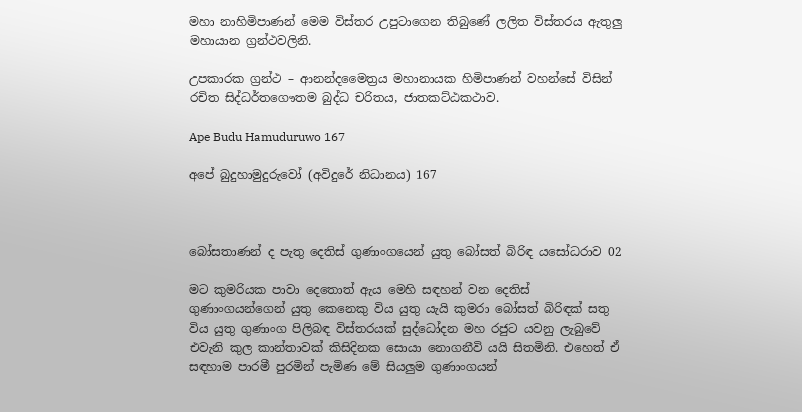මහා නාහිමිපාණන් මෙම විස්තර උපුටාගෙන තිබුණේ ලලිත විස්තරය ඇතුලු මහායාන ග්‍රන්ථවලිනි.

උපකාරක ග්‍රන්ථ – ආනන්දමෛත්‍රය මහානායක හිමිපාණන් වහන්සේ විසින් රචිත සිද්ධර්තගෞතම බුද්ධ චරිතය, ජාතකට්ඨකථාව.

Ape Budu Hamuduruwo 167

අපේ බුදුහාමුදුරුවෝ (අවිදුරේ නිධානය) 167



බෝසතාණන් ද පැතු දෙතිස් ගුණාංගයෙන් යුතු බෝසත් බිරිඳ යසෝධරාව 02

මට කුමරියක පාවා දෙතොත් ඇය මෙහි සඳහන් වන දෙතිස් ගුණාංගයන්ගෙන් යුතු කෙනෙකු විය යුතු යැයි කුමරා බෝසත් බිරිඳක් සතු විය යුතු ගුණාංග පිලිබඳ විස්තරයක් සුද්ධෝදන මහ රජුට යවනු ලැබුවේ එවැනි කුල කාන්තාවක් කිසිදිනක සොයා නොගනීවි යයි සිතමිනි. එහෙත් ඒ සඳහාම පාරමී පුරමින් පැමිණ මේ සියලුම ගුණාංගයන්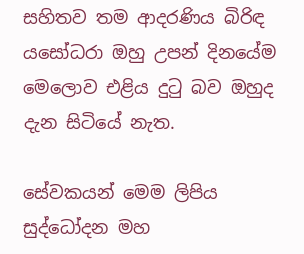සහිතව තම ආදරණිය බිරිඳ යසෝධරා ඔහු උපන් දිනයේම මෙලොව එළිය දුටු බව ඔහුද දැන සිටියේ නැත.

සේවකයන් මෙම ලිපිය සුද්ධෝදන මහ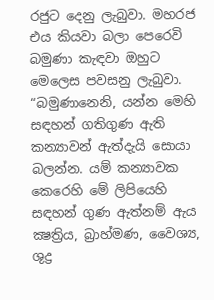රජුට දෙනු ලැබුවා. මහරජ එය කියවා බලා පෙරෙවි බමුණා කැඳවා ඔහුට මෙලෙස පවසනු ලැබුවා. “බමුණානෙනි, යන්න මෙහි සඳහන් ගතිගුණ ඇති කන්‍යාවන් ඇත්දැයි සොයා බලන්න. යම් කන්‍යාවක කෙරෙහි මේ ලිපියෙහි සඳහන් ගුණ ඇත්නම් ඇය ක්‍ෂත්‍රිය, බ්‍රාහ්මණ, වෛශ්‍ය, ශුද්‍ර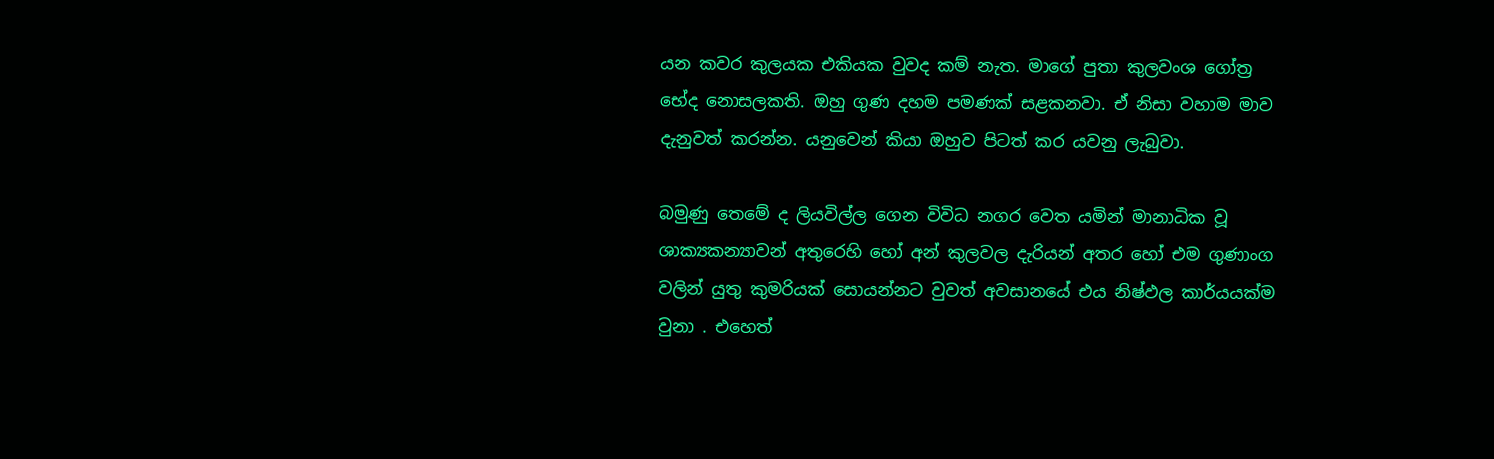යන කවර කුලයක එකියක වුවද කම් නැත. මාගේ පුතා කුලවංශ ගෝත්‍ර භේද නොසලකති. ඔහු ගුණ දහම පමණක් සළකනවා. ඒ නිසා වහාම මාව දැනුවත් කරන්න. යනුවෙන් කියා ඔහුව පිටත් කර යවනු ලැබුවා.

බමුණු තෙමේ ද ලියවිල්ල ගෙන විවිධ නගර වෙත යමින් මානාධික වූ ශාක්‍යකන්‍යාවන් අතුරෙහි හෝ අන් කුලවල දැරියන් අතර හෝ එම ගුණාංග වලින් යුතු කුමරියක් සොයන්නට වුවත් අවසානයේ එය නිෂ්ඵල කාර්යයක්ම වුනා . එහෙත්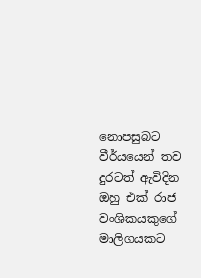නොපසුබට වීර්යයෙන් තව දුරටත් ඇවිදින ඔහු එක් රාජ වංශිකයකුගේ මාලිගයකට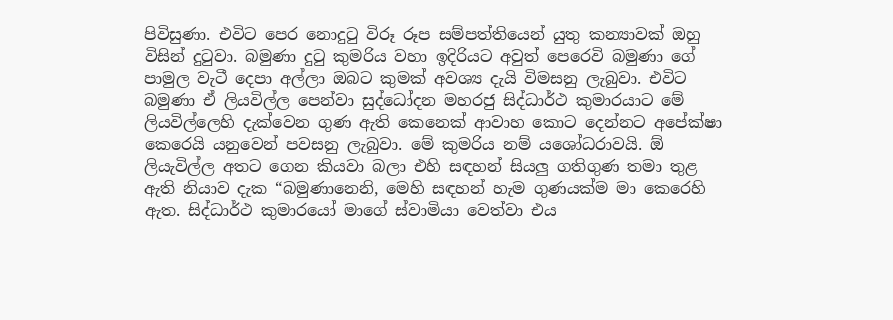පිවිසුණා. එවිට පෙර නොදුටු විරූ රූප සම්පත්තියෙන් යුතු කන්‍යාවක් ඔහු විසින් දුටුවා. බමුණා දුටු කුමරිය වහා ඉදිරියට අවුත් පෙරෙවි බමුණා ගේ පාමුල වැටී දෙපා අල්ලා ඔබට කුමක් අවශ්‍ය දැයි විමසනු ලැබුවා. එවිට බමුණා ඒ ලියවිල්ල පෙන්වා සුද්ධෝදන මහරජු සිද්ධාර්ථ කුමාරයාට මේ ලියවිල්ලෙහි දැක්වෙන ගුණ ඇති කෙනෙක් ආවාහ කොට දෙන්නට අපේක්ෂා කෙරෙයි යනුවෙන් පවසනු ලැබුවා. මේ කුමරිය නම් යශෝධරාවයි. ඕ ලියැවිල්ල අතට ගෙන කියවා බලා එහි සඳහන් සියලු ගතිගුණ තමා තුළ ඇති නියාව දැක “බමුණානෙනි, මෙහි සඳහන් හැම ගුණයක්ම මා කෙරෙහි ඇත. සිද්ධාර්ථ කුමාරයෝ මාගේ ස්වාමියා වෙත්වා එය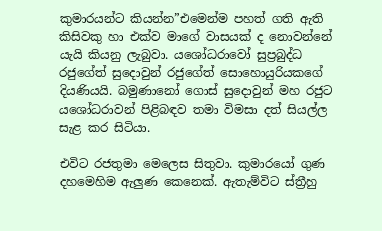කුමාරයන්ට කියන්න”එමෙන්ම පහත් ගති ඇති කිසිවකු හා එක්ව මාගේ වාසයක් ද නොවන්නේ යැයි කියනු ලැබුවා. යශෝධරාවෝ සුප්‍රබුද්ධ රජුගේත් සුදොවුන් රජුගේත් සොහොයුරියකගේ දියණියයි. බමුණානෝ ගොස් සුදොවුන් මහ රජුට යශෝධරාවන් පිළිබඳව තමා විමසා දත් සියල්ල සැළ කර සිටියා.

එවිට රජතුමා මෙලෙස සිතුවා. කුමාරයෝ ගුණ දහමෙහිම ඇලුණ කෙනෙක්. ඇතැම්විට ස්ත්‍රීහු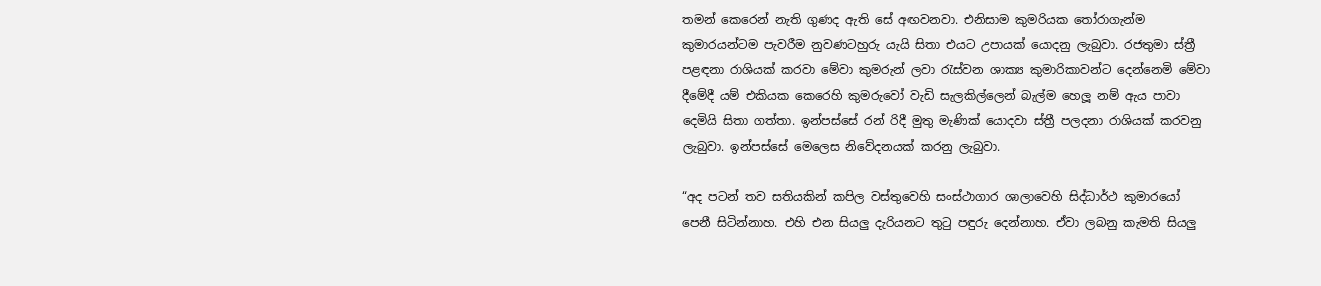තමන් කෙරෙන් නැති ගුණද ඇති සේ අඟවනවා. එනිසාම කුමරියක තෝරාගැන්ම කුමාරයන්ටම පැවරීම නුවණටහුරු යැයි සිතා එයට උපායක් යොදනු ලැබුවා. රජතුමා ස්ත්‍රී පළඳනා රාශියක් කරවා මේවා කුමරුන් ලවා රැස්වන ශාක්‍ය කුමාරිකාවන්ට දෙන්නෙමි මේවා දීමේදී යම් එකියක කෙරෙහි කුමරුවෝ වැඩි සැලකිල්ලෙන් බැල්ම හෙලූ නම් ඇය පාවා දෙමියි සිතා ගත්තා. ඉන්පස්සේ රන් රිදී මුතු මැණික් යොදවා ස්ත්‍රී පලදනා රාශියක් කරවනු ලැබුවා. ඉන්පස්සේ මෙලෙස නිවේදනයක් කරනු ලැබුවා.

“අද පටන් තව සතියකින් කපිල වස්තුවෙහි සංස්ථාගාර ශාලාවෙහි සිද්ධාර්ථ කුමාරයෝ පෙනී සිටින්නාහ. එහි එන සියලු දැරියනට තුටු පඳුරු දෙන්නාහ. ඒවා ලබනු කැමති සියලු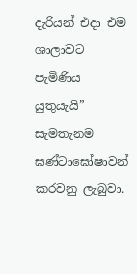දැරියන් එදා එම ශාලාවට පැමිණිය යුතුයැයි” සැමතැනම ඝණ්ටාඝෝෂාවන් කරවනු ලැබුවා.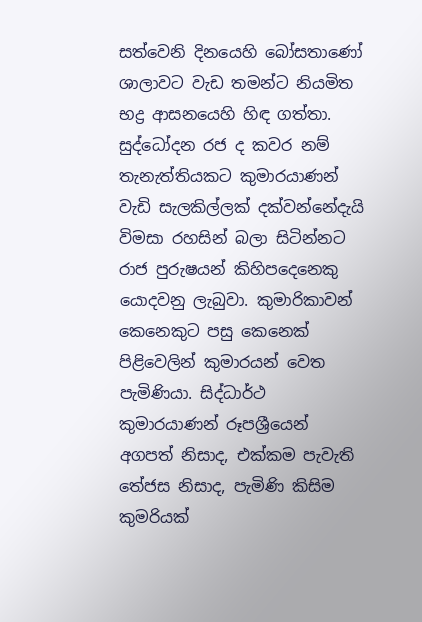සත්වෙනි දිනයෙහි බෝසතාණෝ ශාලාවට වැඩ තමන්ට නියමිත භද්‍ර ආසනයෙහි හිඳ ගත්තා. සුද්ධෝදන රජ ද කවර නම් තැනැත්තියකට කුමාරයාණන් වැඩි සැලකිල්ලක් දක්වන්නේදැයි විමසා රහසින් බලා සිටින්නට රාජ පුරුෂයන් කිහිපදෙනෙකු යොදවනු ලැබුවා. කුමාරිකාවන් කෙනෙකුට පසු කෙනෙක් පිළිවෙලින් කුමාරයන් වෙත පැමිණියා. සිද්ධාර්ථ කුමාරයාණන් රූපශ්‍රීයෙන් අගපත් නිසාද, එක්කම පැවැති තේජස නිසාද, පැමිණි කිසිම කුමරියක්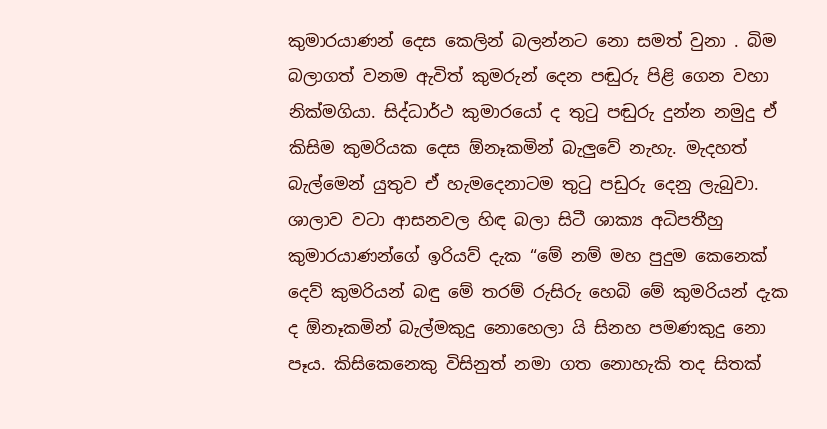කුමාරයාණන් දෙස කෙලින් බලන්නට නො සමත් වුනා . බිම බලාගත් වනම ඇවිත් කුමරුන් දෙන පඬුරු පිළි ගෙන වහා නික්මගියා. සිද්ධාර්ථ කුමාරයෝ ද තුටු පඬුරු දුන්න නමුදු ඒ කිසිම කුමරියක දෙස ඕනෑකමින් බැලුවේ නැහැ. මැදහත් බැල්මෙන් යුතුව ඒ හැමදෙනාටම තුටු පඩුරු දෙනු ලැබුවා. ශාලාව වටා ආසනවල හිඳ බලා සිටී ශාක්‍ය අධිපතීහු කුමාරයාණන්ගේ ඉරියව් දැක “මේ නම් මහ පුදුම කෙනෙක් දෙව් කුමරියන් බඳු මේ තරම් රුසිරු හෙබි මේ කුමරියන් දැක ද ඕනෑකමින් බැල්මකුදු නොහෙලා යි සිනහ පමණකුදු නො පෑය. කිසිකෙනෙකු විසිනුත් නමා ගත නොහැකි තද සිතක්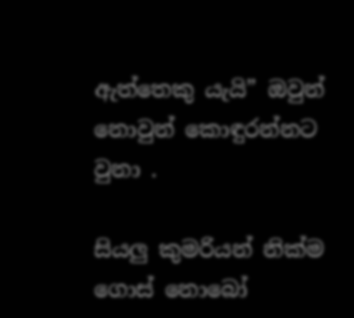ඇත්තෙකු යැයි” ඔවුන් නොවුන් කොඳුරන්නට වුනා .

සියලු කුමරියන් නික්ම ගොස් නොබෝ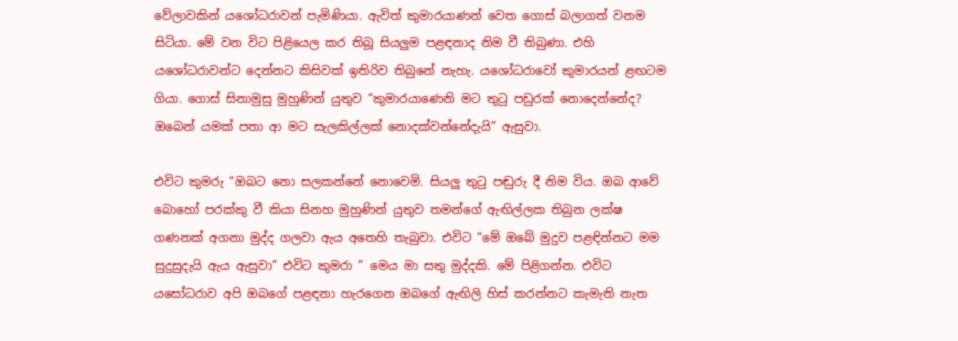වේලාවකින් යශෝධරාවන් පැමිණියා. ඇවිත් කුමාරයාණන් වෙත ගොස් බලාගත් වනම සිටියා. මේ වන විට පිළියෙල කර තිබූ සියලුම පළඳනාද නිම වී තිබුණා. එහි යශෝධරාවන්ට දෙන්නට කිසිවක් ඉතිරිව තිබුනේ නැහැ. යශෝධරාවෝ කුමාරයන් ළඟටම ගියා. ගොස් සිනාමුසු මුහුණින් යුතුව “කුමාරයාණෙනි මට තුටු පඩුරක් නොදෙන්නේද? ඔබෙන් යමක් පතා ආ මට සැලකිල්ලක් නොදක්වන්නේදැයි” ඇසුවා.

එවිට කුමරු “ඔබට නො සලකන්නේ නොවෙමි. සියලු තුටු පඬුරු දී නිම විය. ඔබ ආවේ බොහෝ පරක්කු වී කියා සිනහ මුහුණින් යුතුව තමන්ගේ ඇඟිල්ලක තිබුන ලක්ෂ ගණනක් අගනා මුද්ද ගලවා ඇය අතෙහි තැබුවා. එවිට “මේ ඔබේ මුදුව පළඳින්නට මම සුදුසුදැයි ඇය ඇසුවා” එවිට කුමරා ” මෙය මා සතු මුද්දකි. මේ පිළිගන්න. එවිට යසෝධරාව අපි ඔබගේ පළඳනා හැරගෙන ඔබගේ ඇඟිලි හිස් කරන්නට කැමැති නැත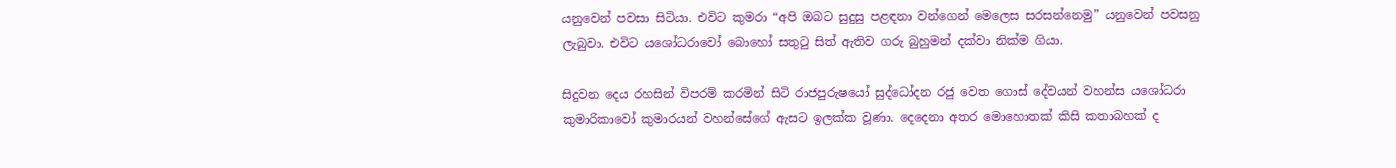යනුවෙන් පවසා සිටියා. එවිට කුමරා “අපි ඔබට සුදුසු පළඳනා වන්ගෙන් මෙලෙස සරසන්නෙමු” යනුවෙන් පවසනු ලැබුවා. එවිට යශෝධරාවෝ බොහෝ සතුටු සිත් ඇතිව ගරු බුහුමන් දක්වා නික්ම ගියා.

සිදුවන දෙය රහසින් විපරම් කරමින් සිටි රාජපුරුෂයෝ සුද්ධෝදන රජු වෙත ගොස් දේවයන් වහන්ස යශෝධරා කුමාරිකාවෝ කුමාරයන් වහන්සේගේ ඇසට ඉලක්ක වූණා. දෙදෙනා අතර මොහොතක් කිසි කතාබහක් ද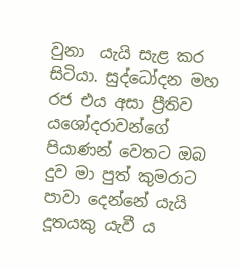වුනා  යැයි සැළ කර සිටියා. සුද්ධෝදන මහ රජ එය අසා ප්‍රීතිව යශෝදරාවන්ගේ පියාණන් වෙතට ඔබ දුව මා පුත් කුමරාට පාවා දෙන්නේ යැයි දූතයකු යැවී ය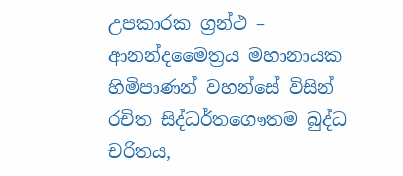උපකාරක ග්‍රන්ථ – ආනන්දමෛත්‍රය මහානායක හිමිපාණන් වහන්සේ විසින් රචිත සිද්ධර්තගෞතම බුද්ධ චරිතය,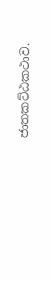ජාතකට්ඨකථාව.